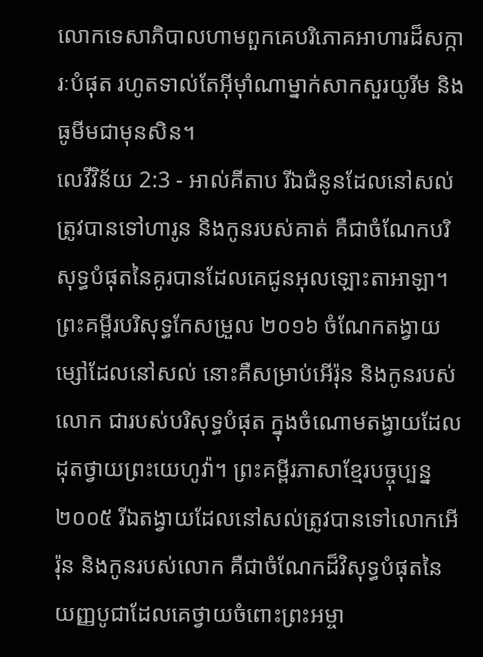លោកទេសាភិបាលហាមពួកគេបរិភោគអាហារដ៏សក្ការៈបំផុត រហូតទាល់តែអ៊ីមុាំណាម្នាក់សាកសួរយូរីម និងធូមីមជាមុនសិន។
លេវីវិន័យ 2:3 - អាល់គីតាប រីឯជំនូនដែលនៅសល់ ត្រូវបានទៅហារូន និងកូនរបស់គាត់ គឺជាចំណែកបរិសុទ្ធបំផុតនៃគូរបានដែលគេជូនអុលឡោះតាអាឡា។ ព្រះគម្ពីរបរិសុទ្ធកែសម្រួល ២០១៦ ចំណែកតង្វាយម្សៅដែលនៅសល់ នោះគឺសម្រាប់អើរ៉ុន និងកូនរបស់លោក ជារបស់បរិសុទ្ធបំផុត ក្នុងចំណោមតង្វាយដែលដុតថ្វាយព្រះយេហូវ៉ា។ ព្រះគម្ពីរភាសាខ្មែរបច្ចុប្បន្ន ២០០៥ រីឯតង្វាយដែលនៅសល់ត្រូវបានទៅលោកអើរ៉ុន និងកូនរបស់លោក គឺជាចំណែកដ៏វិសុទ្ធបំផុតនៃយញ្ញបូជាដែលគេថ្វាយចំពោះព្រះអម្ចា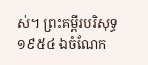ស់។ ព្រះគម្ពីរបរិសុទ្ធ ១៩៥៤ ឯចំណែក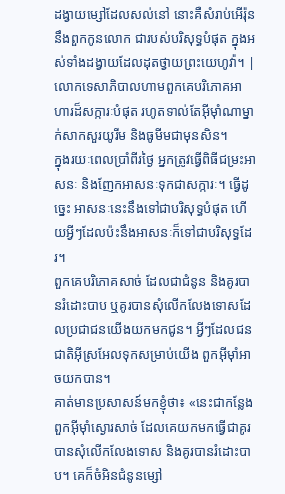ដង្វាយម្សៅដែលសល់នៅ នោះគឺសំរាប់អើរ៉ុន នឹងពួកកូនលោក ជារបស់បរិសុទ្ធបំផុត ក្នុងអស់ទាំងដង្វាយដែលដុតថ្វាយព្រះយេហូវ៉ា។ |
លោកទេសាភិបាលហាមពួកគេបរិភោគអាហារដ៏សក្ការៈបំផុត រហូតទាល់តែអ៊ីមុាំណាម្នាក់សាកសួរយូរីម និងធូមីមជាមុនសិន។
ក្នុងរយៈពេលប្រាំពីរថ្ងៃ អ្នកត្រូវធ្វើពិធីជម្រះអាសនៈ និងញែកអាសនៈទុកជាសក្ការៈ។ ធ្វើដូច្នេះ អាសនៈនេះនឹងទៅជាបរិសុទ្ធបំផុត ហើយអ្វីៗដែលប៉ះនឹងអាសនៈក៏ទៅជាបរិសុទ្ធដែរ។
ពួកគេបរិភោគសាច់ ដែលជាជំនូន និងគូរបានរំដោះបាប ឬគូរបានសុំលើកលែងទោសដែលប្រជាជនយើងយកមកជូន។ អ្វីៗដែលជនជាតិអ៊ីស្រអែលទុកសម្រាប់យើង ពួកអ៊ីមុាំអាចយកបាន។
គាត់មានប្រសាសន៍មកខ្ញុំថា៖ «នេះជាកន្លែងពួកអ៊ីមុាំស្ងោរសាច់ ដែលគេយកមកធ្វើជាគូរបានសុំលើកលែងទោស និងគូរបានរំដោះបាប។ គេក៏ចំអិនជំនូនម្សៅ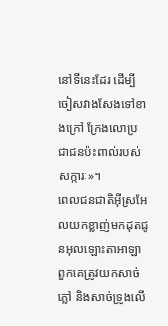នៅទីនេះដែរ ដើម្បីចៀសវាងសែងទៅខាងក្រៅ ក្រែងលោប្រជាជនប៉ះពាល់របស់សក្ការៈ»។
ពេលជនជាតិអ៊ីស្រអែលយកខ្លាញ់មកដុតជូនអុលឡោះតាអាឡា ពួកគេត្រូវយកសាច់ភ្លៅ និងសាច់ទ្រូងលើ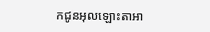កជូនអុលឡោះតាអា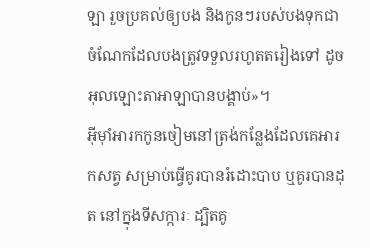ឡា រួចប្រគល់ឲ្យបង និងកូនៗរបស់បងទុកជាចំណែកដែលបងត្រូវទទួលរហូតតរៀងទៅ ដូចអុលឡោះតាអាឡាបានបង្គាប់»។
អ៊ីមុាំអារកកូនចៀមនៅត្រង់កន្លែងដែលគេអារកសត្វ សម្រាប់ធ្វើគូរបានរំដោះបាប ឬគូរបានដុត នៅក្នុងទីសក្ការៈ ដ្បិតគូ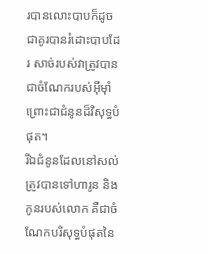របានលោះបាបក៏ដូចជាគូរបានរំដោះបាបដែរ សាច់របស់វាត្រូវបានជាចំណែករបស់អ៊ីមុាំ ព្រោះជាជំនូនដ៏វិសុទ្ធបំផុត។
រីឯជំនូនដែលនៅសល់ត្រូវបានទៅហារូន និងកូនរបស់លោក គឺជាចំណែកបរិសុទ្ធបំផុតនៃ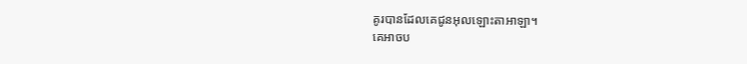គូរបានដែលគេជូនអុលឡោះតាអាឡា។
គេអាចប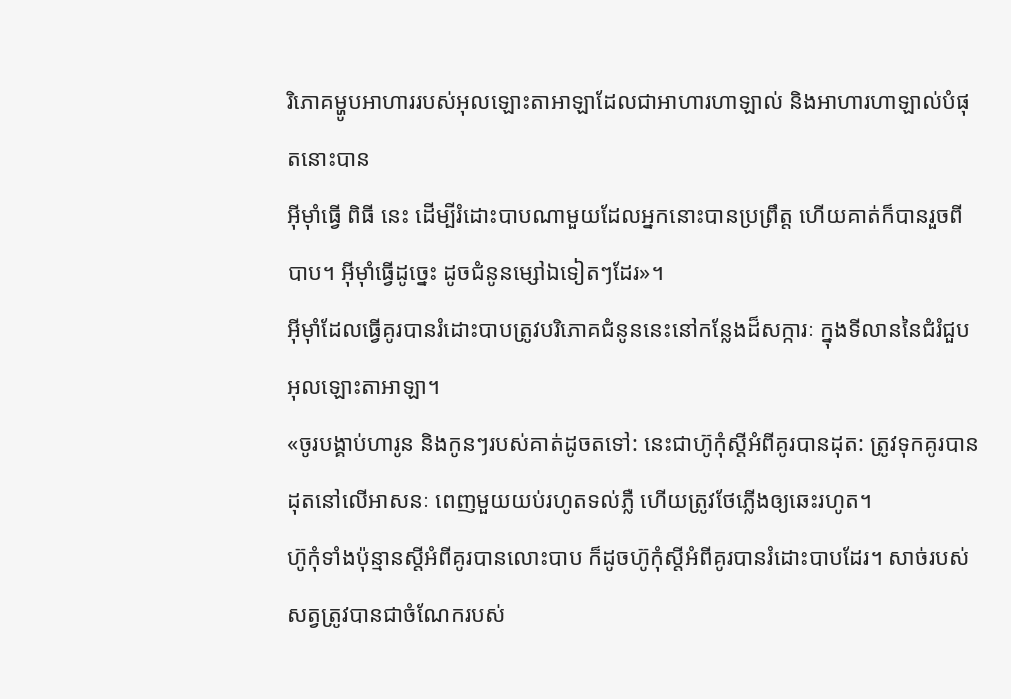រិភោគម្ហូបអាហាររបស់អុលឡោះតាអាឡាដែលជាអាហារហាឡាល់ និងអាហារហាឡាល់បំផុតនោះបាន
អ៊ីមុាំធ្វើ ពិធី នេះ ដើម្បីរំដោះបាបណាមួយដែលអ្នកនោះបានប្រព្រឹត្ត ហើយគាត់ក៏បានរួចពីបាប។ អ៊ីមុាំធ្វើដូច្នេះ ដូចជំនូនម្សៅឯទៀតៗដែរ»។
អ៊ីមុាំដែលធ្វើគូរបានរំដោះបាបត្រូវបរិភោគជំនូននេះនៅកន្លែងដ៏សក្ការៈ ក្នុងទីលាននៃជំរំជួបអុលឡោះតាអាឡា។
«ចូរបង្គាប់ហារូន និងកូនៗរបស់គាត់ដូចតទៅ: នេះជាហ៊ូកុំស្តីអំពីគូរបានដុត: ត្រូវទុកគូរបានដុតនៅលើអាសនៈ ពេញមួយយប់រហូតទល់ភ្លឺ ហើយត្រូវថែភ្លើងឲ្យឆេះរហូត។
ហ៊ូកុំទាំងប៉ុន្មានស្តីអំពីគូរបានលោះបាប ក៏ដូចហ៊ូកុំស្តីអំពីគូរបានរំដោះបាបដែរ។ សាច់របស់សត្វត្រូវបានជាចំណែករបស់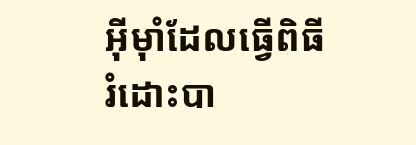អ៊ីមុាំដែលធ្វើពិធីរំដោះបា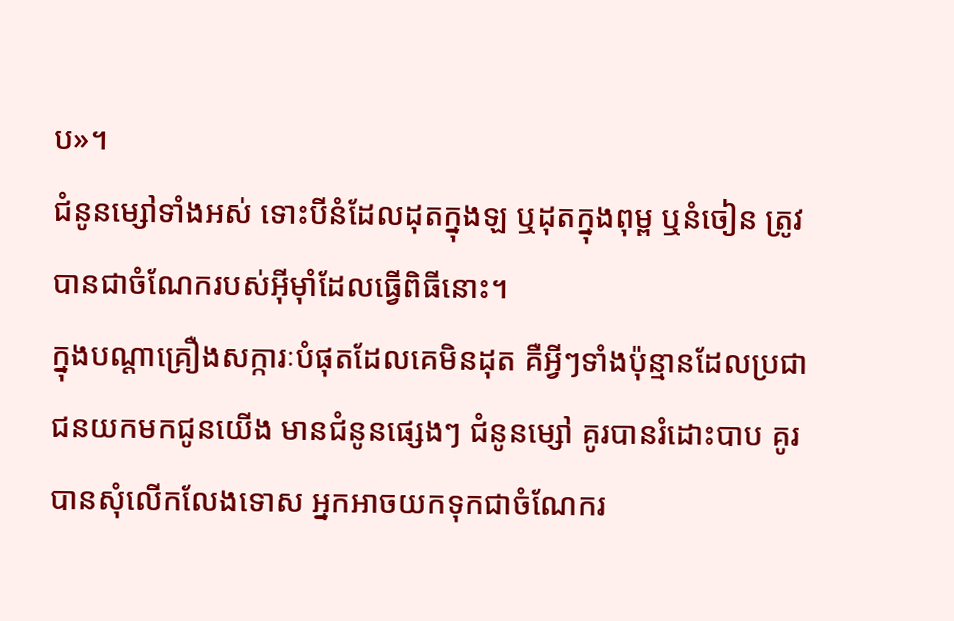ប»។
ជំនូនម្សៅទាំងអស់ ទោះបីនំដែលដុតក្នុងឡ ឬដុតក្នុងពុម្ព ឬនំចៀន ត្រូវបានជាចំណែករបស់អ៊ីមុាំដែលធ្វើពិធីនោះ។
ក្នុងបណ្តាគ្រឿងសក្ការៈបំផុតដែលគេមិនដុត គឺអ្វីៗទាំងប៉ុន្មានដែលប្រជាជនយកមកជូនយើង មានជំនូនផ្សេងៗ ជំនូនម្សៅ គូរបានរំដោះបាប គូរបានសុំលើកលែងទោស អ្នកអាចយកទុកជាចំណែករ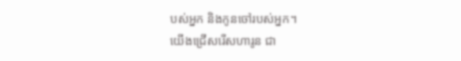បស់អ្នក និងកូនចៅរបស់អ្នក។
យើងជ្រើសរើសហារូន ជា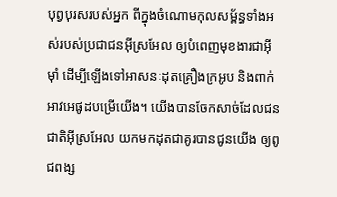បុព្វបុរសរបស់អ្នក ពីក្នុងចំណោមកុលសម្ព័ន្ធទាំងអស់របស់ប្រជាជនអ៊ីស្រអែល ឲ្យបំពេញមុខងារជាអ៊ីមុាំ ដើម្បីឡើងទៅអាសនៈដុតគ្រឿងក្រអូប និងពាក់អាវអេផូដបម្រើយើង។ យើងបានចែកសាច់ដែលជនជាតិអ៊ីស្រអែល យកមកដុតជាគូរបានជូនយើង ឲ្យពូជពង្ស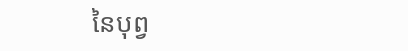នៃបុព្វ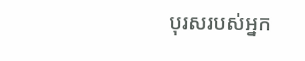បុរសរបស់អ្នក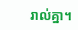រាល់គ្នា។